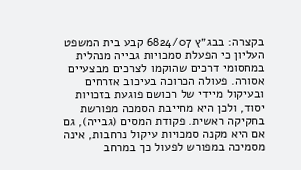בקצרה: בבג״ץ 6824/07 קבע בית המשפט העליון כי הפעלת סמכויות גבייה מנהלית במחסומי דרכים שהוקמו לצרכים מבצעיים אסורה. פעולה הכרוכה בעיכוב אזרחים ובעיקול מיידי של רכושם פוגעת בזכויות יסוד, ולכן היא מחייבת הסמכה מפורשת בחקיקה ראשית. פקודת המסים (גבייה), גם אם היא מקנה סמכויות עיקול נרחבות, אינה מסמיכה במפורש לפעול כך במרחב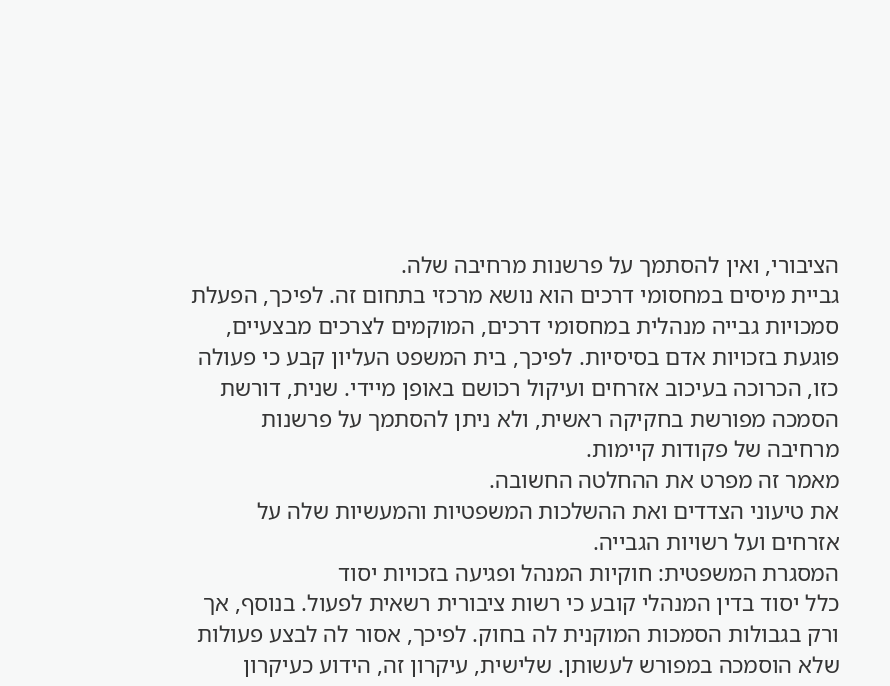הציבורי, ואין להסתמך על פרשנות מרחיבה שלה.
גביית מיסים במחסומי דרכים הוא נושא מרכזי בתחום זה. לפיכך, הפעלת סמכויות גבייה מנהלית במחסומי דרכים, המוקמים לצרכים מבצעיים, פוגעת בזכויות אדם בסיסיות. לפיכך, בית המשפט העליון קבע כי פעולה כזו, הכרוכה בעיכוב אזרחים ועיקול רכושם באופן מיידי. שנית, דורשת הסמכה מפורשת בחקיקה ראשית, ולא ניתן להסתמך על פרשנות מרחיבה של פקודות קיימות.
מאמר זה מפרט את ההחלטה החשובה.
את טיעוני הצדדים ואת ההשלכות המשפטיות והמעשיות שלה על אזרחים ועל רשויות הגבייה.
המסגרת המשפטית: חוקיות המנהל ופגיעה בזכויות יסוד
כלל יסוד בדין המנהלי קובע כי רשות ציבורית רשאית לפעול. בנוסף, אך ורק בגבולות הסמכות המוקנית לה בחוק. לפיכך, אסור לה לבצע פעולות שלא הוסמכה במפורש לעשותן. שלישית, עיקרון זה, הידוע כעיקרון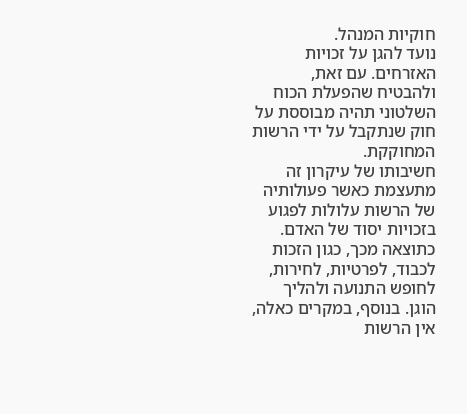חוקיות המנהל.
נועד להגן על זכויות האזרחים. עם זאת, ולהבטיח שהפעלת הכוח השלטוני תהיה מבוססת על חוק שנתקבל על ידי הרשות המחוקקת.
חשיבותו של עיקרון זה מתעצמת כאשר פעולותיה של הרשות עלולות לפגוע בזכויות יסוד של האדם. כתוצאה מכך, כגון הזכות לכבוד, לפרטיות, לחירות, לחופש התנועה ולהליך הוגן. בנוסף, במקרים כאלה, אין הרשות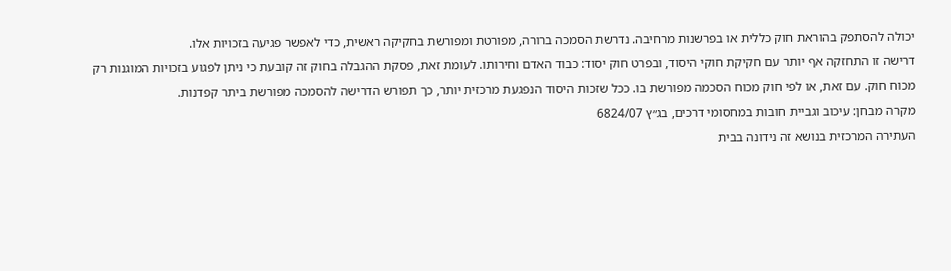יכולה להסתפק בהוראת חוק כללית או בפרשנות מרחיבה. נדרשת הסמכה ברורה, מפורטת ומפורשת בחקיקה ראשית, כדי לאפשר פגיעה בזכויות אלו.
דרישה זו התחזקה אף יותר עם חקיקת חוקי היסוד, ובפרט חוק יסוד: כבוד האדם וחירותו. לעומת זאת, פסקת ההגבלה בחוק זה קובעת כי ניתן לפגוע בזכויות המוגנות רק מכוח חוק. עם זאת, או לפי חוק מכוח הסכמה מפורשת בו. ככל שזכות היסוד הנפגעת מרכזית יותר, כך תפורש הדרישה להסמכה מפורשת ביתר קפדנות.
מקרה מבחן: עיכוב וגביית חובות במחסומי דרכים, בג״ץ 6824/07
העתירה המרכזית בנושא זה נידונה בבית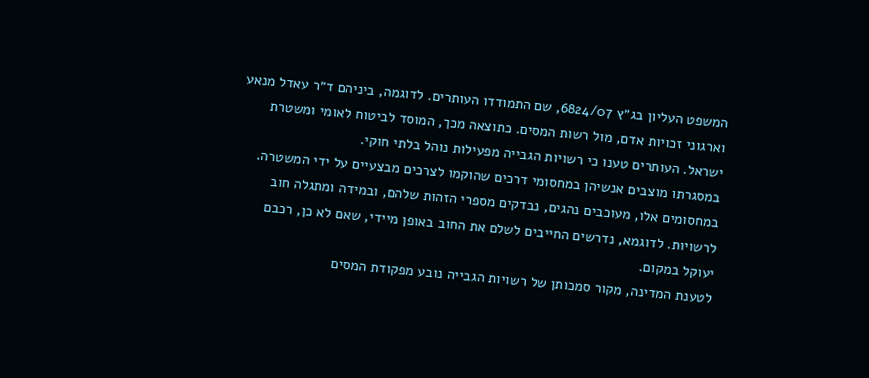המשפט העליון בג״ץ 6824/07, שם התמודדו העותרים. לדוגמה, ביניהם ד״ר עאדל מנאע וארגוני זכויות אדם, מול רשות המסים. כתוצאה מכך, המוסד לביטוח לאומי ומשטרת ישראל. העותרים טענו כי רשויות הגבייה מפעילות נוהל בלתי חוקי.
במסגרתו מוצבים אנשיהן במחסומי דרכים שהוקמו לצרכים מבצעיים על ידי המשטרה.
במחסומים אלו, מעוכבים נהגים, נבדקים מספרי הזהות שלהם, ובמידה ומתגלה חוב לרשויות. לדוגמא, נדרשים החייבים לשלם את החוב באופן מיידי, שאם לא כן, רכבם יעוקל במקום.
לטענת המדינה, מקור סמכותן של רשויות הגבייה נובע מפקודת המסים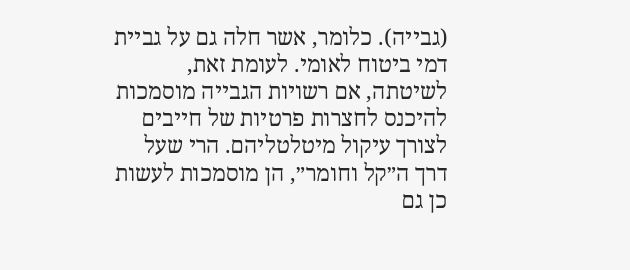(גבייה). כלומר, אשר חלה גם על גביית דמי ביטוח לאומי. לעומת זאת, לשיטתה, אם רשויות הגבייה מוסמכות להיכנס לחצרות פרטיות של חייבים לצורך עיקול מיטלטליהם. הרי שעל דרך ה״קל וחומר״, הן מוסמכות לעשות כן גם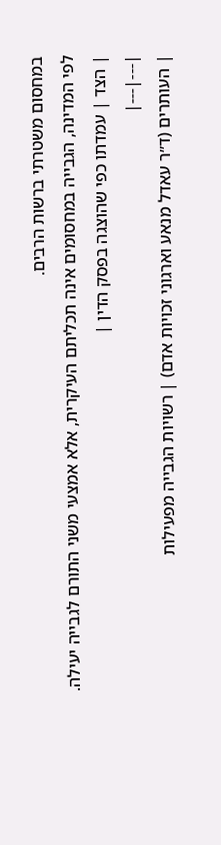במחסום משטרתי ברשות הרבים.
לפי המדינה, הגבייה במחסומים אינה תכליתם העיקרית, אלא אמצעי משני התורם לגבייה יעילה.
| הצד | עמדתו כפי שהוצגה בפסק הדין |
|---|---|
| העותרים (ד״ר עאדל מנאע וארגוני זכויות אדם) | רשויות הגבייה מפעילות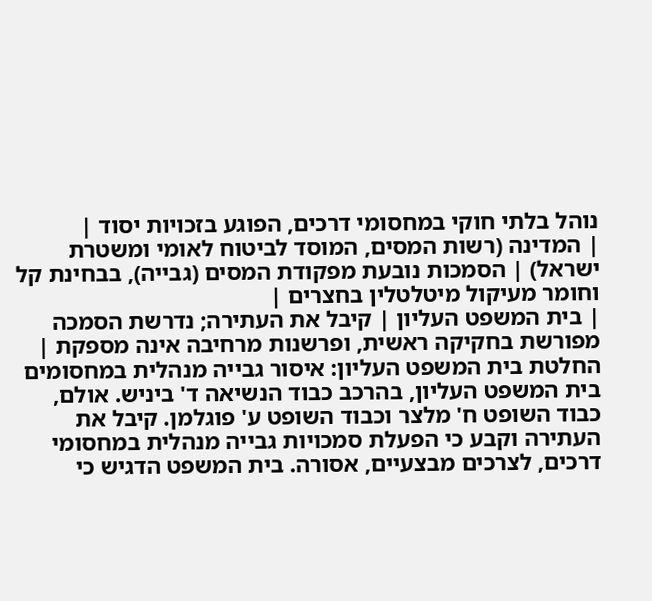נוהל בלתי חוקי במחסומי דרכים, הפוגע בזכויות יסוד |
| המדינה (רשות המסים, המוסד לביטוח לאומי ומשטרת ישראל) | הסמכות נובעת מפקודת המסים (גבייה), בבחינת קל וחומר מעיקול מיטלטלין בחצרים |
| בית המשפט העליון | קיבל את העתירה; נדרשת הסמכה מפורשת בחקיקה ראשית, ופרשנות מרחיבה אינה מספקת |
החלטת בית המשפט העליון: איסור גבייה מנהלית במחסומים
בית המשפט העליון, בהרכב כבוד הנשיאה ד' ביניש. אולם, כבוד השופט ח' מלצר וכבוד השופט ע' פוגלמן. קיבל את העתירה וקבע כי הפעלת סמכויות גבייה מנהלית במחסומי דרכים, לצרכים מבצעיים, אסורה. בית המשפט הדגיש כי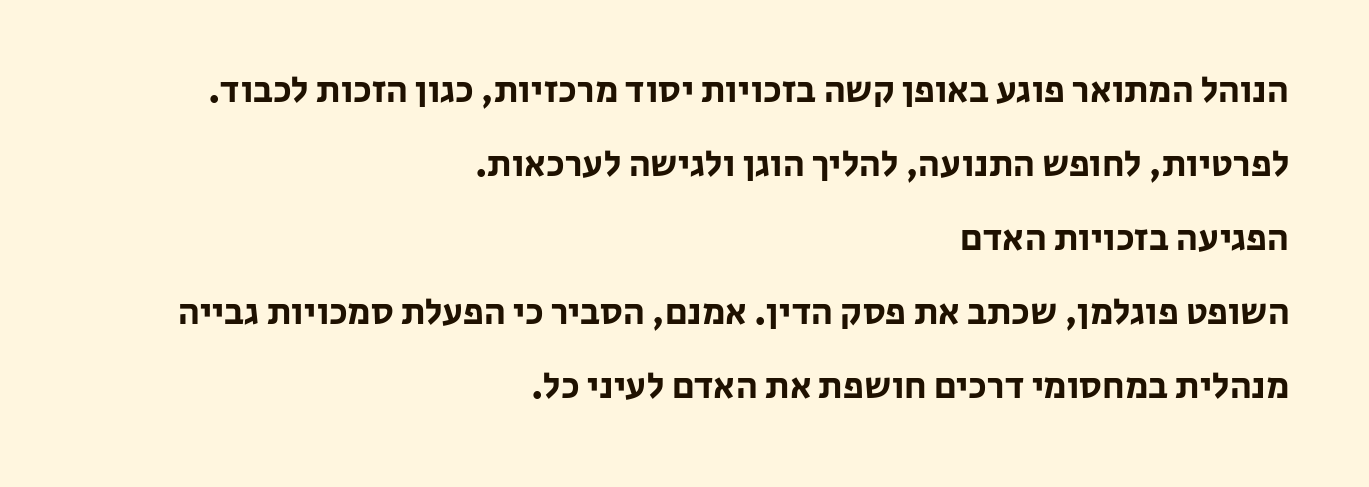הנוהל המתואר פוגע באופן קשה בזכויות יסוד מרכזיות, כגון הזכות לכבוד.
לפרטיות, לחופש התנועה, להליך הוגן ולגישה לערכאות.
הפגיעה בזכויות האדם
השופט פוגלמן, שכתב את פסק הדין. אמנם, הסביר כי הפעלת סמכויות גבייה מנהלית במחסומי דרכים חושפת את האדם לעיני כל.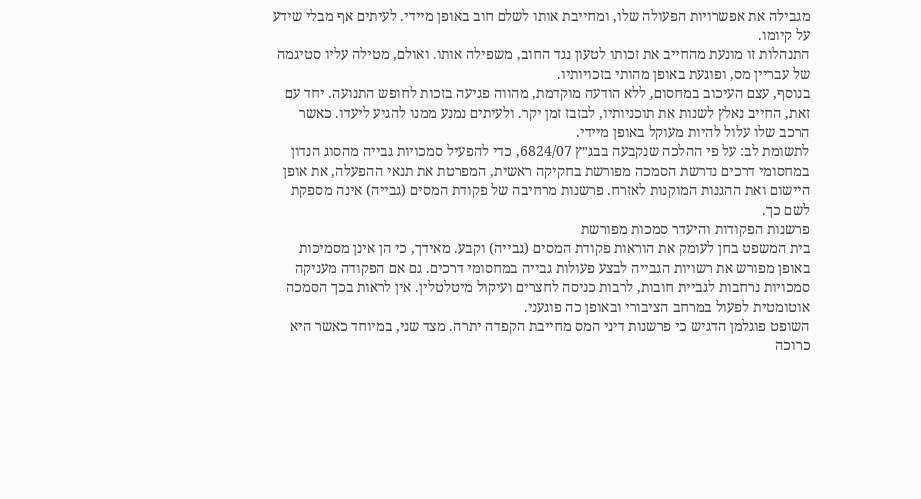מגבילה את אפשרויות הפעולה שלו, ומחייבת אותו לשלם חוב באופן מיידי. לעיתים אף מבלי שידע על קיומו.
התנהלות זו מונעת מהחייב את זכותו לטעון נגד החוב, משפילה אותו. ואולם, מטילה עליו סטיגמה של עבריין מס, ופוגעת באופן מהותי בזכויותיו.
בנוסף, עצם העיכוב במחסום, ללא הודעה מוקדמת, מהווה פגיעה בזכות לחופש התנועה. יחד עם זאת, החייב נאלץ לשנות את תוכניותיו, לבזבז זמן יקר. ולעיתים נמנע ממנו להגיע ליעדו. כאשר הרכב שלו עלול להיות מעוקל באופן מיידי.
לתשומת לב: על פי ההלכה שנקבעה בבג״ץ 6824/07, כדי להפעיל סמכויות גבייה מהסוג הנדון במחסומי דרכים נדרשת הסמכה מפורשת בחקיקה ראשית, המפרטת את תנאי ההפעלה, את אופן היישום ואת ההגנות המוקנות לאזרח. פרשנות מרחיבה של פקודת המסים (גבייה) אינה מספקת לשם כך.
פרשנות הפקודות והיעדר סמכות מפורשת
בית המשפט בחן לעומק את הוראות פקודת המסים (גבייה) וקבע. מאידך, כי הן אינן מסמיכות באופן מפורש את רשויות הגבייה לבצע פעולות גבייה במחסומי דרכים. גם אם הפקודה מעניקה סמכויות נרחבות לגביית חובות, לרבות כניסה לחצרים ועיקול מיטלטלין. אין לראות בכך הסמכה אוטומטית לפעול במרחב הציבורי ובאופן כה פוגעני.
השופט פוגלמן הדגיש כי פרשנות דיני המס מחייבת הקפדה יתרה. מצד שני, במיוחד כאשר היא כרוכה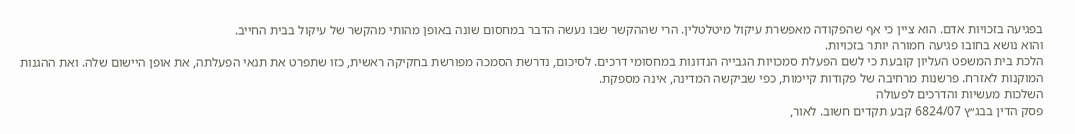בפגיעה בזכויות אדם. הוא ציין כי אף שהפקודה מאפשרת עיקול מיטלטלין. הרי שההקשר שבו נעשה הדבר במחסום שונה באופן מהותי מהקשר של עיקול בבית החייב.
והוא נושא בחובו פגיעה חמורה יותר בזכויות.
הלכת בית המשפט העליון קובעת כי לשם הפעלת סמכויות הגבייה הנדונות במחסומי דרכים. לסיכום, נדרשת הסמכה מפורשת בחקיקה ראשית, כזו שתפרט את תנאי הפעלתה, את אופן היישום שלה. ואת ההגנות המוקנות לאזרח. פרשנות מרחיבה של פקודות קיימות, כפי שביקשה המדינה, אינה מספקת.
השלכות מעשיות והדרכים לפעולה
פסק הדין בבג״ץ 6824/07 קבע תקדים חשוב. לאור,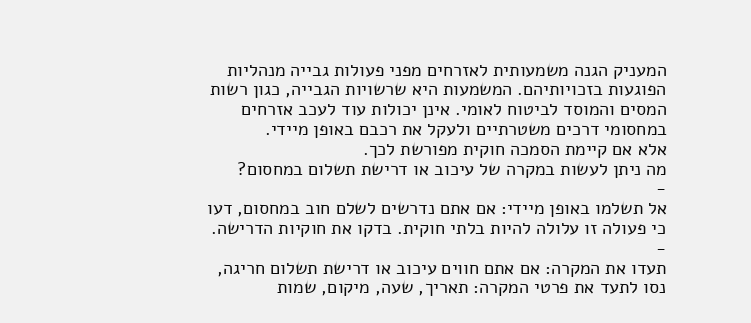המעניק הגנה משמעותית לאזרחים מפני פעולות גבייה מנהליות הפוגעות בזכויותיהם. המשמעות היא שרשויות הגבייה, כגון רשות המסים והמוסד לביטוח לאומי. אינן יכולות עוד לעכב אזרחים במחסומי דרכים משטרתיים ולעקל את רכבם באופן מיידי.
אלא אם קיימת הסמכה חוקית מפורשת לכך.
מה ניתן לעשות במקרה של עיכוב או דרישת תשלום במחסום?
-
אל תשלמו באופן מיידי: אם אתם נדרשים לשלם חוב במחסום, דעו כי פעולה זו עלולה להיות בלתי חוקית. בדקו את חוקיות הדרישה.
-
תעדו את המקרה: אם אתם חווים עיכוב או דרישת תשלום חריגה, נסו לתעד את פרטי המקרה: תאריך, שעה, מיקום, שמות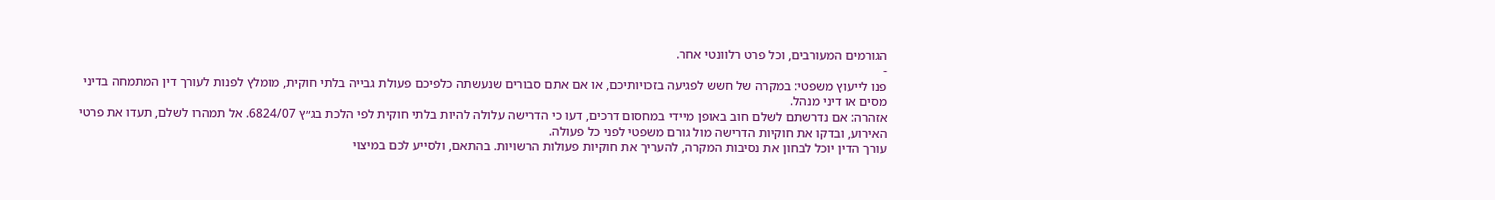הגורמים המעורבים, וכל פרט רלוונטי אחר.
-
פנו לייעוץ משפטי: במקרה של חשש לפגיעה בזכויותיכם, או אם אתם סבורים שנעשתה כלפיכם פעולת גבייה בלתי חוקית, מומלץ לפנות לעורך דין המתמחה בדיני מסים או דיני מנהל.
אזהרה: אם נדרשתם לשלם חוב באופן מיידי במחסום דרכים, דעו כי הדרישה עלולה להיות בלתי חוקית לפי הלכת בג״ץ 6824/07. אל תמהרו לשלם, תעדו את פרטי האירוע, ובדקו את חוקיות הדרישה מול גורם משפטי לפני כל פעולה.
עורך הדין יוכל לבחון את נסיבות המקרה, להעריך את חוקיות פעולות הרשויות. בהתאם, ולסייע לכם במיצוי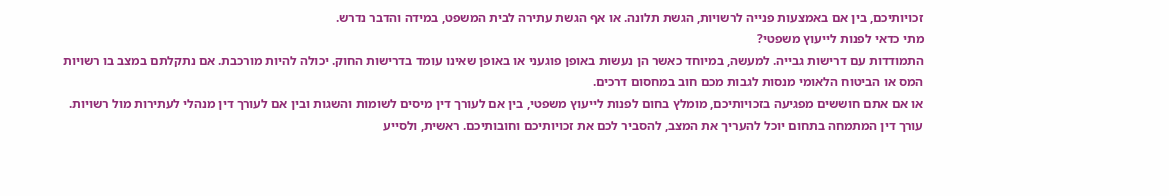זכויותיכם, בין אם באמצעות פנייה לרשויות, הגשת תלונה. או אף הגשת עתירה לבית המשפט, במידה והדבר נדרש.
מתי כדאי לפנות לייעוץ משפטי?
התמודדות עם דרישות גבייה. למעשה, במיוחד כאשר הן נעשות באופן פוגעני או באופן שאינו עומד בדרישות החוק. יכולה להיות מורכבת. אם נתקלתם במצב בו רשויות המס או הביטוח הלאומי מנסות לגבות מכם חוב במחסום דרכים.
או אם אתם חוששים מפגיעה בזכויותיכם, מומלץ בחום לפנות לייעוץ משפטי, בין אם לעורך דין מיסים לשומות והשגות ובין אם לעורך דין מנהלי לעתירות מול רשויות.
עורך דין המתמחה בתחום יוכל להעריך את המצב, להסביר לכם את זכויותיכם וחובותיכם. ראשית, ולסייע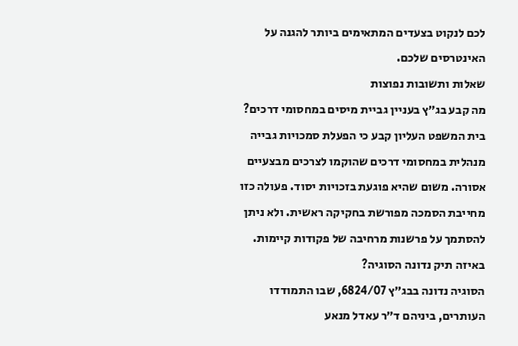לכם לנקוט בצעדים המתאימים ביותר להגנה על האינטרסים שלכם.
שאלות ותשובות נפוצות
מה קבע בג״ץ בעניין גביית מיסים במחסומי דרכים?
בית המשפט העליון קבע כי הפעלת סמכויות גבייה מנהלית במחסומי דרכים שהוקמו לצרכים מבצעיים אסורה. משום שהיא פוגעת בזכויות יסוד. פעולה כזו מחייבת הסמכה מפורשת בחקיקה ראשית. ולא ניתן להסתמך על פרשנות מרחיבה של פקודות קיימות.
באיזה תיק נדונה הסוגיה?
הסוגיה נדונה בבג״ץ 6824/07, שבו התמודדו העותרים, ביניהם ד״ר עאדל מנאע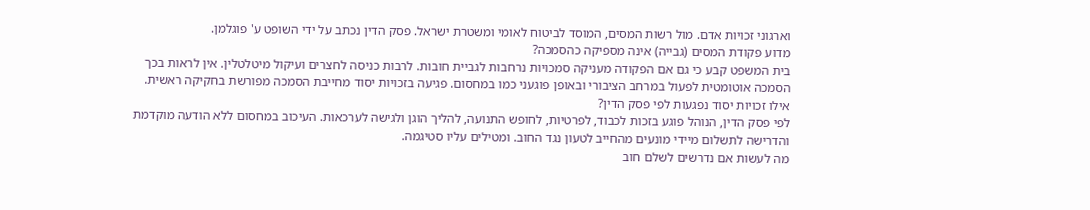וארגוני זכויות אדם. מול רשות המסים, המוסד לביטוח לאומי ומשטרת ישראל. פסק הדין נכתב על ידי השופט ע' פוגלמן.
מדוע פקודת המסים (גבייה) אינה מספיקה כהסמכה?
בית המשפט קבע כי גם אם הפקודה מעניקה סמכויות נרחבות לגביית חובות. לרבות כניסה לחצרים ועיקול מיטלטלין. אין לראות בכך הסמכה אוטומטית לפעול במרחב הציבורי ובאופן פוגעני כמו במחסום. פגיעה בזכויות יסוד מחייבת הסמכה מפורשת בחקיקה ראשית.
אילו זכויות יסוד נפגעות לפי פסק הדין?
לפי פסק הדין, הנוהל פוגע בזכות לכבוד, לפרטיות, לחופש התנועה, להליך הוגן ולגישה לערכאות. העיכוב במחסום ללא הודעה מוקדמת והדרישה לתשלום מיידי מונעים מהחייב לטעון נגד החוב. ומטילים עליו סטיגמה.
מה לעשות אם נדרשים לשלם חוב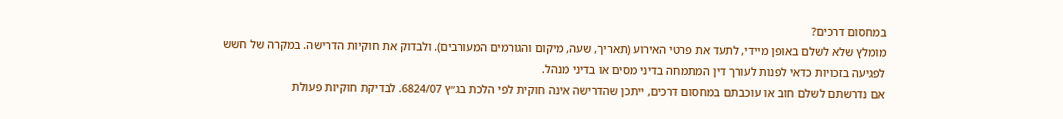במחסום דרכים?
מומלץ שלא לשלם באופן מיידי, לתעד את פרטי האירוע (תאריך, שעה, מיקום והגורמים המעורבים). ולבדוק את חוקיות הדרישה. במקרה של חשש לפגיעה בזכויות כדאי לפנות לעורך דין המתמחה בדיני מסים או בדיני מנהל.
אם נדרשתם לשלם חוב או עוכבתם במחסום דרכים, ייתכן שהדרישה אינה חוקית לפי הלכת בג״ץ 6824/07. לבדיקת חוקיות פעולת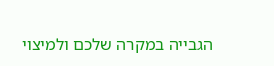הגבייה במקרה שלכם ולמיצוי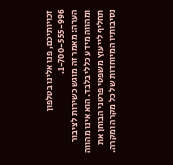זכויותיכם, פנו אלינו בטלפון 1-700-555-996.
הערה: מאמר זה מוגש כשירות לציבור ומהווה מידע כללי בלבד. הוא אינו מהווה תחליף לייעוץ משפטי פרטני הבוחן את נסיבותיו המיוחדות של כל מקרה ומקרה.